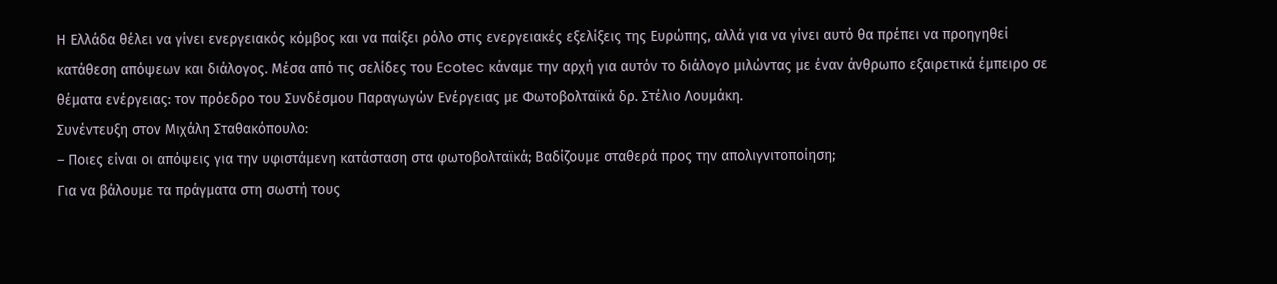Η Ελλάδα θέλει να γίνει ενεργειακός κόμβος και να παίξει ρόλο στις ενεργειακές εξελίξεις της Ευρώπης, αλλά για να γίνει αυτό θα πρέπει να προηγηθεί κατάθεση απόψεων και διάλογος. Μέσα από τις σελίδες του Ecotec κάναμε την αρχή για αυτόν το διάλογο μιλώντας με έναν άνθρωπο εξαιρετικά έμπειρο σε θέματα ενέργειας: τον πρόεδρο του Συνδέσμου Παραγωγών Ενέργειας με Φωτοβολταϊκά δρ. Στέλιο Λουμάκη.
Συνέντευξη στον Μιχάλη Σταθακόπουλο:
– Ποιες είναι οι απόψεις για την υφιστάμενη κατάσταση στα φωτοβολταϊκά; Βαδίζουμε σταθερά προς την απολιγνιτοποίηση;
Για να βάλουμε τα πράγματα στη σωστή τους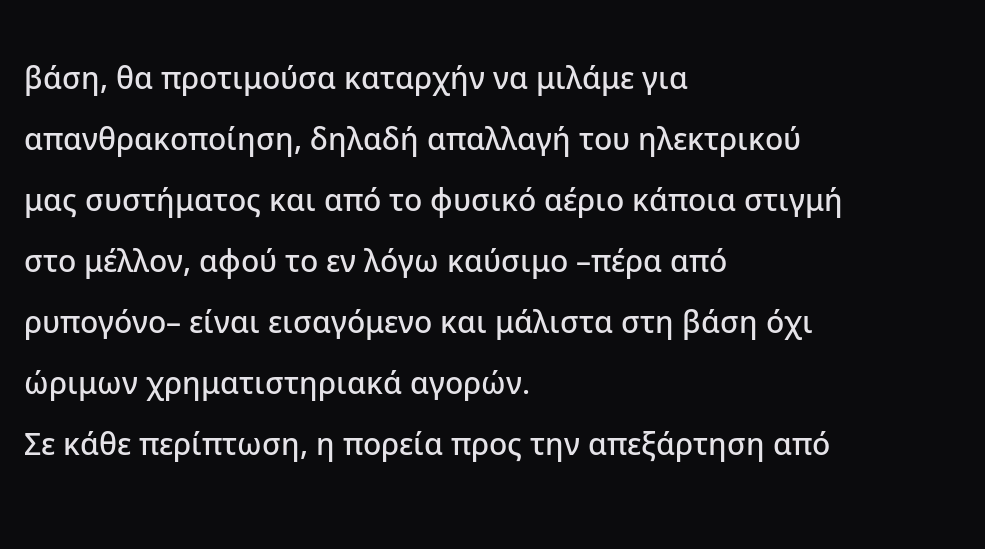βάση, θα προτιμούσα καταρχήν να μιλάμε για απανθρακοποίηση, δηλαδή απαλλαγή του ηλεκτρικού μας συστήματος και από το φυσικό αέριο κάποια στιγμή στο μέλλον, αφού το εν λόγω καύσιμο –πέρα από ρυπογόνο– είναι εισαγόμενο και μάλιστα στη βάση όχι ώριμων χρηματιστηριακά αγορών.
Σε κάθε περίπτωση, η πορεία προς την απεξάρτηση από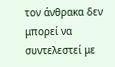τον άνθρακα δεν μπορεί να συντελεστεί με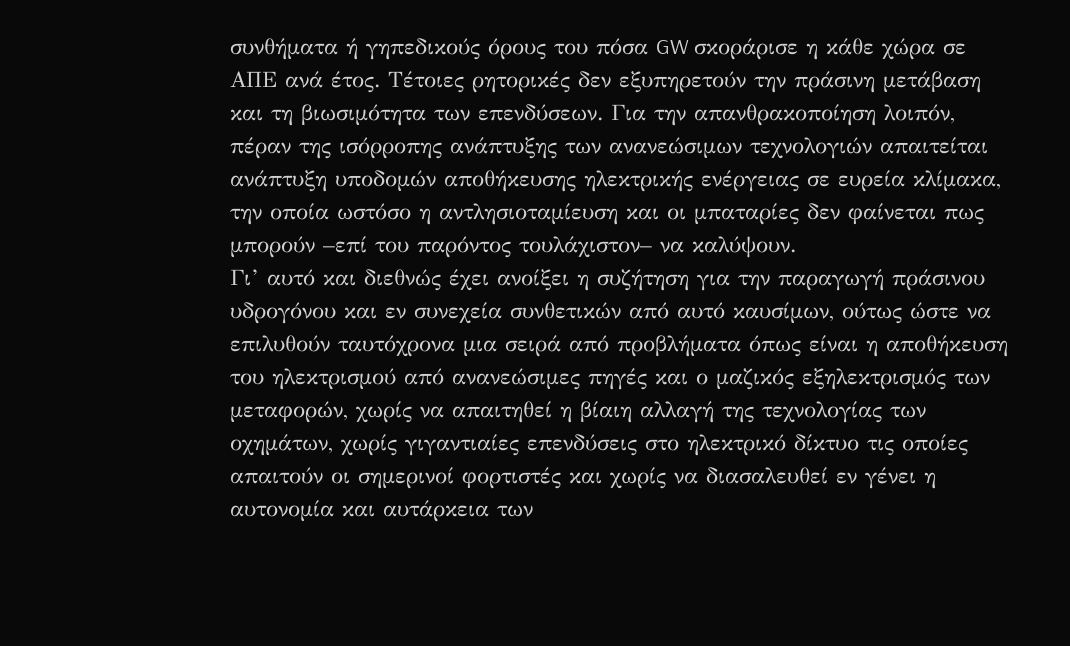συνθήματα ή γηπεδικούς όρους του πόσα GW σκοράρισε η κάθε χώρα σε ΑΠΕ ανά έτος. Τέτοιες ρητορικές δεν εξυπηρετούν την πράσινη μετάβαση και τη βιωσιμότητα των επενδύσεων. Για την απανθρακοποίηση λοιπόν, πέραν της ισόρροπης ανάπτυξης των ανανεώσιμων τεχνολογιών απαιτείται ανάπτυξη υποδομών αποθήκευσης ηλεκτρικής ενέργειας σε ευρεία κλίμακα, την οποία ωστόσο η αντλησιοταμίευση και οι μπαταρίες δεν φαίνεται πως μπορούν –επί του παρόντος τουλάχιστον– να καλύψουν.
Γι’ αυτό και διεθνώς έχει ανοίξει η συζήτηση για την παραγωγή πράσινου υδρογόνου και εν συνεχεία συνθετικών από αυτό καυσίμων, ούτως ώστε να επιλυθούν ταυτόχρονα μια σειρά από προβλήματα όπως είναι η αποθήκευση του ηλεκτρισμού από ανανεώσιμες πηγές και ο μαζικός εξηλεκτρισμός των μεταφορών, χωρίς να απαιτηθεί η βίαιη αλλαγή της τεχνολογίας των οχημάτων, χωρίς γιγαντιαίες επενδύσεις στο ηλεκτρικό δίκτυο τις οποίες απαιτούν οι σημερινοί φορτιστές και χωρίς να διασαλευθεί εν γένει η αυτονομία και αυτάρκεια των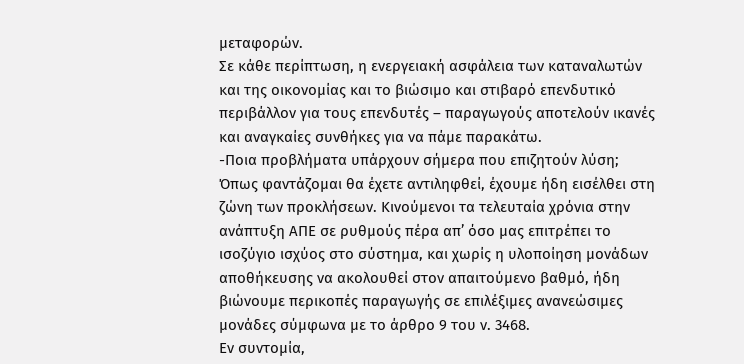μεταφορών.
Σε κάθε περίπτωση, η ενεργειακή ασφάλεια των καταναλωτών και της οικονομίας και το βιώσιμο και στιβαρό επενδυτικό περιβάλλον για τους επενδυτές – παραγωγούς αποτελούν ικανές και αναγκαίες συνθήκες για να πάμε παρακάτω.
-Ποια προβλήματα υπάρχουν σήμερα που επιζητούν λύση;
Όπως φαντάζομαι θα έχετε αντιληφθεί, έχουμε ήδη εισέλθει στη ζώνη των προκλήσεων. Κινούμενοι τα τελευταία χρόνια στην ανάπτυξη ΑΠΕ σε ρυθμούς πέρα απ’ όσο μας επιτρέπει το ισοζύγιο ισχύος στο σύστημα, και χωρίς η υλοποίηση μονάδων αποθήκευσης να ακολουθεί στον απαιτούμενο βαθμό, ήδη βιώνουμε περικοπές παραγωγής σε επιλέξιμες ανανεώσιμες μονάδες σύμφωνα με το άρθρο 9 του ν. 3468.
Εν συντομία,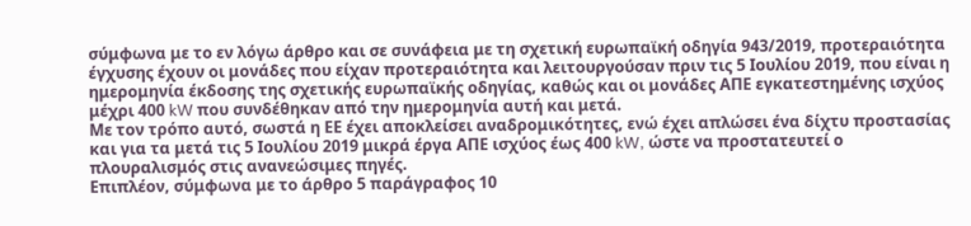σύμφωνα με το εν λόγω άρθρο και σε συνάφεια με τη σχετική ευρωπαϊκή οδηγία 943/2019, προτεραιότητα έγχυσης έχουν οι μονάδες που είχαν προτεραιότητα και λειτουργούσαν πριν τις 5 Ιουλίου 2019, που είναι η ημερομηνία έκδοσης της σχετικής ευρωπαϊκής οδηγίας, καθώς και οι μονάδες ΑΠΕ εγκατεστημένης ισχύος μέχρι 400 kW που συνδέθηκαν από την ημερομηνία αυτή και μετά.
Με τον τρόπο αυτό, σωστά η ΕΕ έχει αποκλείσει αναδρομικότητες, ενώ έχει απλώσει ένα δίχτυ προστασίας και για τα μετά τις 5 Ιουλίου 2019 μικρά έργα ΑΠΕ ισχύος έως 400 kW, ώστε να προστατευτεί ο πλουραλισμός στις ανανεώσιμες πηγές.
Επιπλέον, σύμφωνα με το άρθρο 5 παράγραφος 10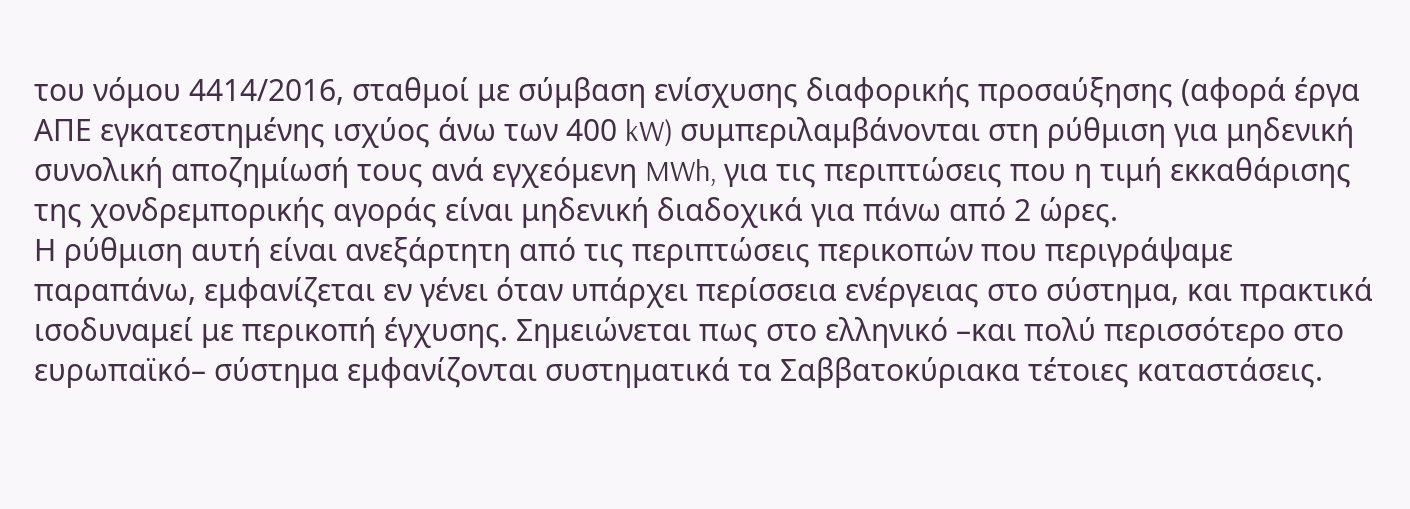του νόμου 4414/2016, σταθμοί με σύμβαση ενίσχυσης διαφορικής προσαύξησης (αφορά έργα ΑΠΕ εγκατεστημένης ισχύος άνω των 400 kW) συμπεριλαμβάνονται στη ρύθμιση για μηδενική συνολική αποζημίωσή τους ανά εγχεόμενη MWh, για τις περιπτώσεις που η τιμή εκκαθάρισης της χονδρεμπορικής αγοράς είναι μηδενική διαδοχικά για πάνω από 2 ώρες.
Η ρύθμιση αυτή είναι ανεξάρτητη από τις περιπτώσεις περικοπών που περιγράψαμε παραπάνω, εμφανίζεται εν γένει όταν υπάρχει περίσσεια ενέργειας στο σύστημα, και πρακτικά ισοδυναμεί με περικοπή έγχυσης. Σημειώνεται πως στο ελληνικό –και πολύ περισσότερο στο ευρωπαϊκό– σύστημα εμφανίζονται συστηματικά τα Σαββατοκύριακα τέτοιες καταστάσεις.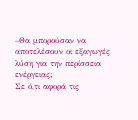–Θα μπορούσαν να αποτελέσουν οι εξαγωγές λύση για την περίσσεια ενέργειας;
Σε ό,τι αφορά τις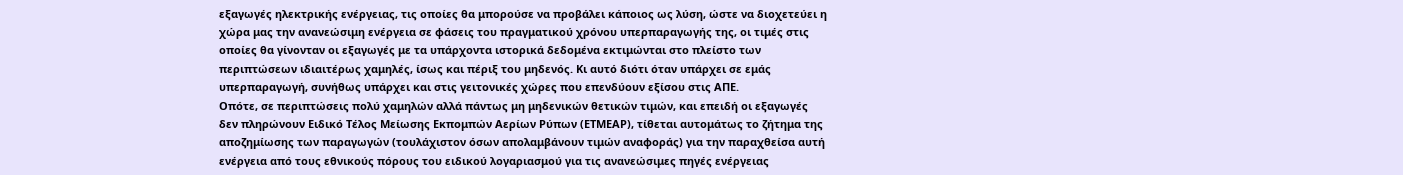εξαγωγές ηλεκτρικής ενέργειας, τις οποίες θα μπορούσε να προβάλει κάποιος ως λύση, ώστε να διοχετεύει η χώρα μας την ανανεώσιμη ενέργεια σε φάσεις του πραγματικού χρόνου υπερπαραγωγής της, οι τιμές στις οποίες θα γίνονταν οι εξαγωγές με τα υπάρχοντα ιστορικά δεδομένα εκτιμώνται στο πλείστο των περιπτώσεων ιδιαιτέρως χαμηλές, ίσως και πέριξ του μηδενός. Κι αυτό διότι όταν υπάρχει σε εμάς υπερπαραγωγή, συνήθως υπάρχει και στις γειτονικές χώρες που επενδύουν εξίσου στις ΑΠΕ.
Οπότε, σε περιπτώσεις πολύ χαμηλών αλλά πάντως μη μηδενικών θετικών τιμών, και επειδή οι εξαγωγές δεν πληρώνουν Ειδικό Τέλος Μείωσης Εκπομπών Αερίων Ρύπων (ΕΤΜΕΑΡ), τίθεται αυτομάτως το ζήτημα της αποζημίωσης των παραγωγών (τουλάχιστον όσων απολαμβάνουν τιμών αναφοράς) για την παραχθείσα αυτή ενέργεια από τους εθνικούς πόρους του ειδικού λογαριασμού για τις ανανεώσιμες πηγές ενέργειας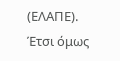(ΕΛΑΠΕ).
Έτσι όμως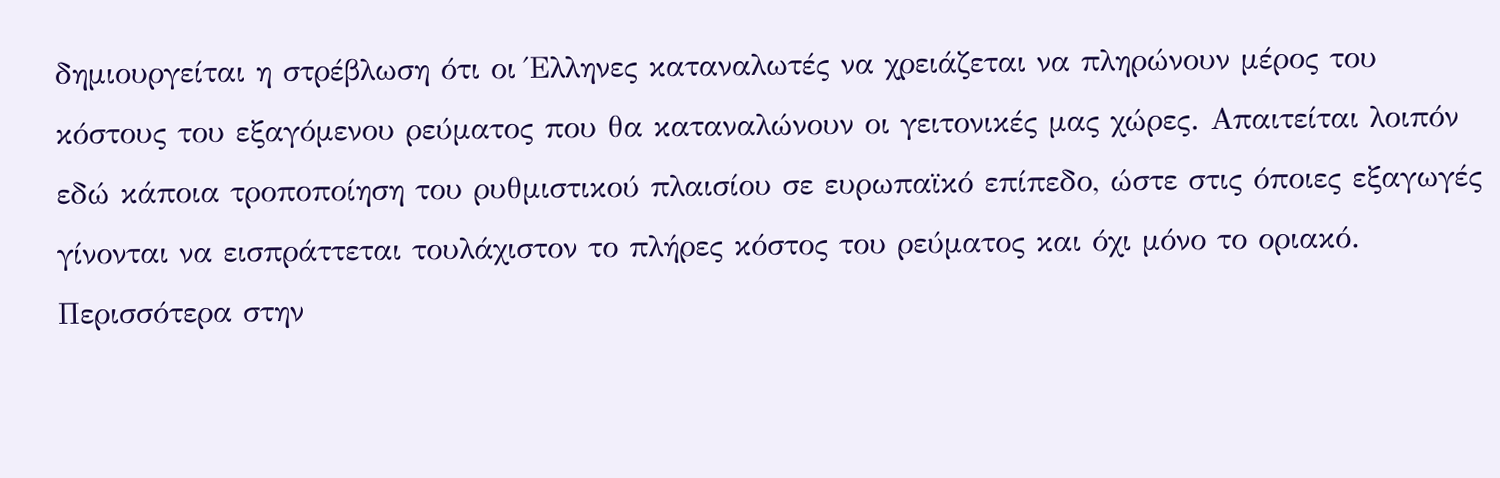δημιουργείται η στρέβλωση ότι οι Έλληνες καταναλωτές να χρειάζεται να πληρώνουν μέρος του κόστους του εξαγόμενου ρεύματος που θα καταναλώνουν οι γειτονικές μας χώρες. Απαιτείται λοιπόν εδώ κάποια τροποποίηση του ρυθμιστικού πλαισίου σε ευρωπαϊκό επίπεδο, ώστε στις όποιες εξαγωγές γίνονται να εισπράττεται τουλάχιστον το πλήρες κόστος του ρεύματος και όχι μόνο το οριακό.
Περισσότερα στην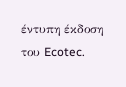έντυπη έκδοση του Ecotec.